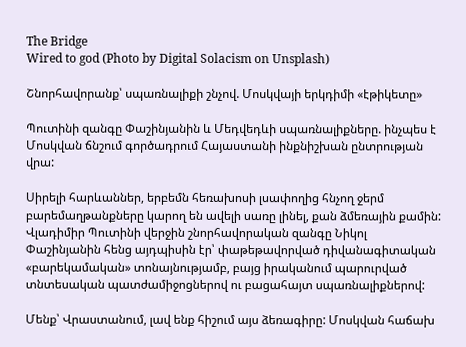The Bridge
Wired to god (Photo by Digital Solacism on Unsplash)

Շնորհավորանք՝ սպառնալիքի շնչով. Մոսկվայի երկդիմի «էթիկետը»

Պուտինի զանգը Փաշինյանին և Մեդվեդևի սպառնալիքները. ինչպես է Մոսկվան ճնշում գործադրում Հայաստանի ինքնիշխան ընտրության վրա:

Սիրելի հարևաններ, երբեմն հեռախոսի լսափողից հնչող ջերմ բարեմաղթանքները կարող են ավելի սառը լինել, քան ձմեռային քամին: Վլադիմիր Պուտինի վերջին շնորհավորական զանգը Նիկոլ Փաշինյանին հենց այդպիսին էր՝ փաթեթավորված դիվանագիտական «բարեկամական» տոնայնությամբ, բայց իրականում պարուրված տնտեսական պատժամիջոցներով ու բացահայտ սպառնալիքներով:

Մենք՝ Վրաստանում, լավ ենք հիշում այս ձեռագիրը: Մոսկվան հաճախ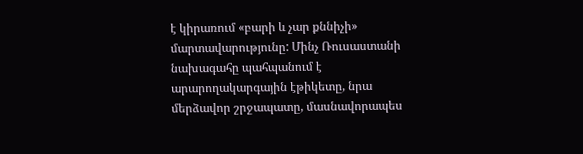է կիրառում «բարի և չար քննիչի» մարտավարությունը: Մինչ Ռուսաստանի նախագահը պահպանում է արարողակարգային էթիկետը, նրա մերձավոր շրջապատը, մասնավորապես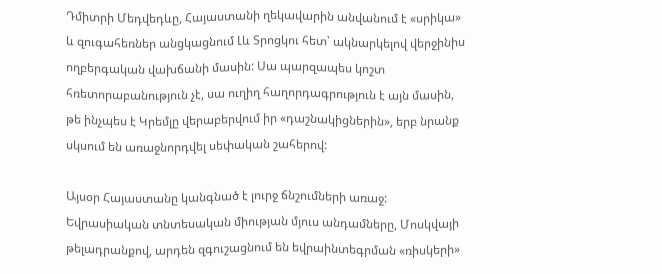Դմիտրի Մեդվեդևը, Հայաստանի ղեկավարին անվանում է «սրիկա» և զուգահեռներ անցկացնում Լև Տրոցկու հետ՝ ակնարկելով վերջինիս ողբերգական վախճանի մասին: Սա պարզապես կոշտ հռետորաբանություն չէ, սա ուղիղ հաղորդագրություն է այն մասին, թե ինչպես է Կրեմլը վերաբերվում իր «դաշնակիցներին», երբ նրանք սկսում են առաջնորդվել սեփական շահերով:

Այսօր Հայաստանը կանգնած է լուրջ ճնշումների առաջ: Եվրասիական տնտեսական միության մյուս անդամները, Մոսկվայի թելադրանքով, արդեն զգուշացնում են եվրաինտեգրման «ռիսկերի»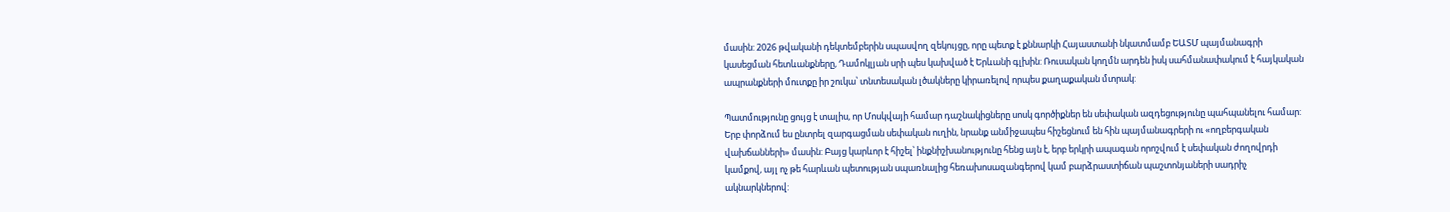մասին: 2026 թվականի դեկտեմբերին սպասվող զեկույցը, որը պետք է քննարկի Հայաստանի նկատմամբ ԵԱՏՄ պայմանագրի կասեցման հետևանքները, Դամոկլյան սրի պես կախված է Երևանի գլխին: Ռուսական կողմն արդեն իսկ սահմանափակում է հայկական ապրանքների մուտքը իր շուկա՝ տնտեսական լծակները կիրառելով որպես քաղաքական մտրակ:

Պատմությունը ցույց է տալիս, որ Մոսկվայի համար դաշնակիցները սոսկ գործիքներ են սեփական ազդեցությունը պահպանելու համար: Երբ փորձում ես ընտրել զարգացման սեփական ուղին, նրանք անմիջապես հիշեցնում են հին պայմանագրերի ու «ողբերգական վախճանների» մասին: Բայց կարևոր է հիշել՝ ինքնիշխանությունը հենց այն է, երբ երկրի ապագան որոշվում է սեփական ժողովրդի կամքով, այլ ոչ թե հարևան պետության սպառնալից հեռախոսազանգերով կամ բարձրաստիճան պաշտոնյաների սադրիչ ակնարկներով: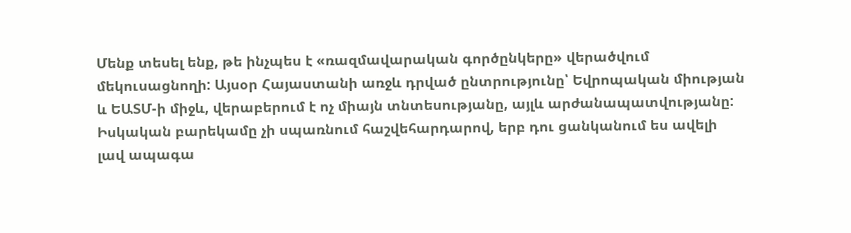Մենք տեսել ենք, թե ինչպես է «ռազմավարական գործընկերը» վերածվում մեկուսացնողի: Այսօր Հայաստանի առջև դրված ընտրությունը՝ Եվրոպական միության և ԵԱՏՄ-ի միջև, վերաբերում է ոչ միայն տնտեսությանը, այլև արժանապատվությանը: Իսկական բարեկամը չի սպառնում հաշվեհարդարով, երբ դու ցանկանում ես ավելի լավ ապագա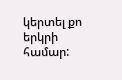կերտել քո երկրի համար: